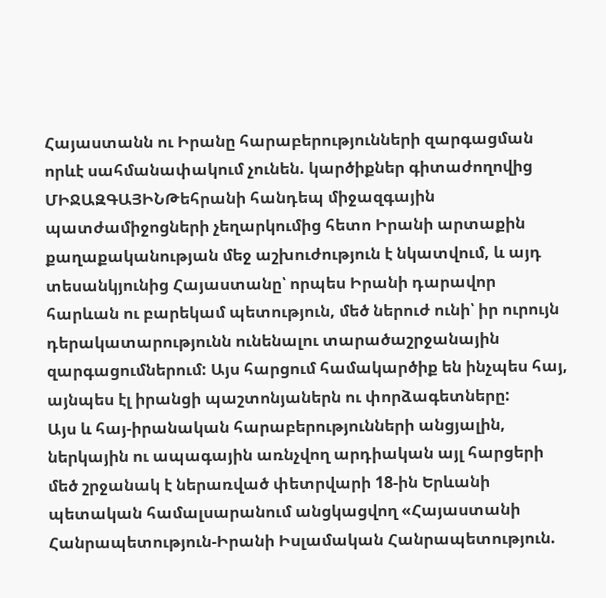Հայաստանն ու Իրանը հարաբերությունների զարգացման որևէ սահմանափակում չունեն. կարծիքներ գիտաժողովից
ՄԻՋԱԶԳԱՅԻՆԹեհրանի հանդեպ միջազգային պատժամիջոցների չեղարկումից հետո Իրանի արտաքին քաղաքականության մեջ աշխուժություն է նկատվում, և այդ տեսանկյունից Հայաստանը՝ որպես Իրանի դարավոր հարևան ու բարեկամ պետություն, մեծ ներուժ ունի՝ իր ուրույն դերակատարությունն ունենալու տարածաշրջանային զարգացումներում: Այս հարցում համակարծիք են ինչպես հայ, այնպես էլ իրանցի պաշտոնյաներն ու փորձագետները:
Այս և հայ-իրանական հարաբերությունների անցյալին, ներկային ու ապագային առնչվող արդիական այլ հարցերի մեծ շրջանակ է ներառված փետրվարի 18-ին Երևանի պետական համալսարանում անցկացվող «Հայաստանի Հանրապետություն-Իրանի Իսլամական Հանրապետություն.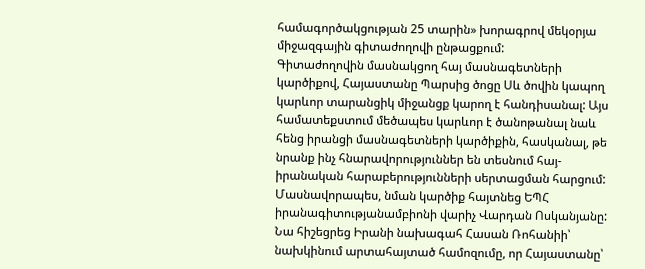համագործակցության 25 տարին» խորագրով մեկօրյա միջազգային գիտաժողովի ընթացքում:
Գիտաժողովին մասնակցող հայ մասնագետների կարծիքով, Հայաստանը Պարսից ծոցը Սև ծովին կապող կարևոր տարանցիկ միջանցք կարող է հանդիսանալ: Այս համատեքստում մեծապես կարևոր է ծանոթանալ նաև հենց իրանցի մասնագետների կարծիքին, հասկանալ, թե նրանք ինչ հնարավորություններ են տեսնում հայ-իրանական հարաբերությունների սերտացման հարցում: Մասնավորապես, նման կարծիք հայտնեց ԵՊՀ իրանագիտությանամբիոնի վարիչ Վարդան Ոսկանյանը: Նա հիշեցրեց Իրանի նախագահ Հասան Ռոհանիի՝ նախկինում արտահայտած համոզումը, որ Հայաստանը՝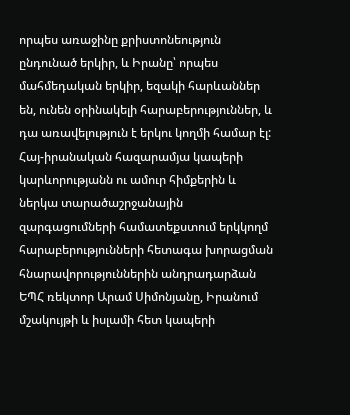որպես առաջինը քրիստոնեություն ընդունած երկիր, և Իրանը՝ որպես մահմեդական երկիր, եզակի հարևաններ են, ունեն օրինակելի հարաբերություններ, և դա առավելություն է երկու կողմի համար էլ:
Հայ-իրանական հազարամյա կապերի կարևորությանն ու ամուր հիմքերին և ներկա տարածաշրջանային զարգացումների համատեքստում երկկողմ հարաբերությունների հետագա խորացման հնարավորություններին անդրադարձան ԵՊՀ ռեկտոր Արամ Սիմոնյանը, Իրանում մշակույթի և իսլամի հետ կապերի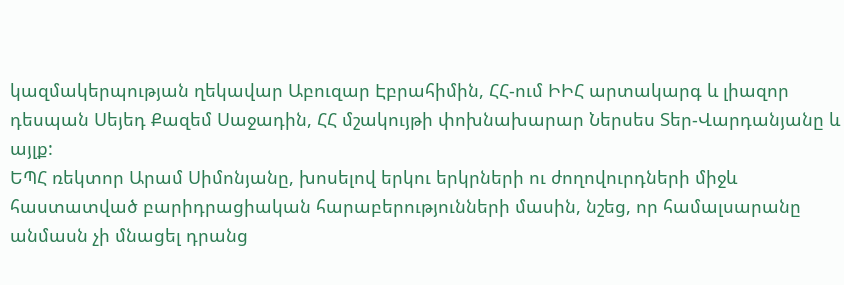կազմակերպության ղեկավար Աբուզար Էբրահիմին, ՀՀ-ում ԻԻՀ արտակարգ և լիազոր դեսպան Սեյեդ Քազեմ Սաջադին, ՀՀ մշակույթի փոխնախարար Ներսես Տեր-Վարդանյանը և այլք:
ԵՊՀ ռեկտոր Արամ Սիմոնյանը, խոսելով երկու երկրների ու ժողովուրդների միջև հաստատված բարիդրացիական հարաբերությունների մասին, նշեց, որ համալսարանը անմասն չի մնացել դրանց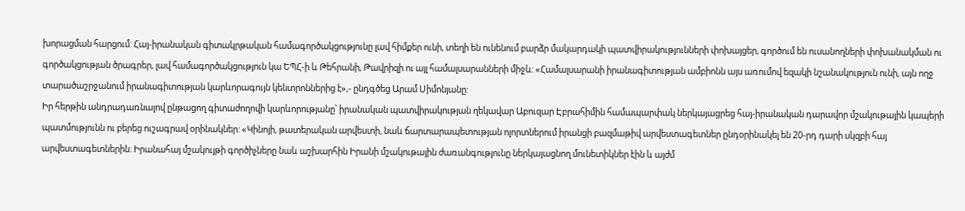խորացման հարցում: Հայ-իրանական գիտակրթական համագործակցությունը լավ հիմքեր ունի, տեղի են ունենում բարձր մակարդակի պատվիրակությունների փոխայցեր, գործում են ուսանողների փոխանակման ու գործակցության ծրագրեր, լավ համագործակցություն կա ԵՊՀ-ի և Թեհրանի, Թավրիզի ու այլ համալսարանների միջև: «Համալսարանի իրանագիտության ամբիոնն այս առումով եզակի նշանակություն ունի, այն ողջ տարածաշրջանում իրանագիտության կարևորագույն կենտրոններից է»,- ընդգծեց Արամ Սիմոնյանը:
Իր հերթին անդրադառնալով ընթացող գիտաժողովի կարևորությանը՝ իրանական պատվիրակության ղեկավար Աբուզար Էբրահիմին համապարփակ ներկայացրեց հայ-իրանական դարավոր մշակութային կապերի պատմությունն ու բերեց ուշագրավ օրինակներ: «Կինոյի, թատերական արվեստի, նաև ճարտարապետության ոլորտներում իրանցի բազմաթիվ արվեստագետներ ընդօրինակել են 20-րդ դարի սկզբի հայ արվեստագետներին: Իրանահայ մշակույթի գործիչները նաև աշխարհին Իրանի մշակութային ժառանգությունը ներկայացնող մունետիկներ էին և այժմ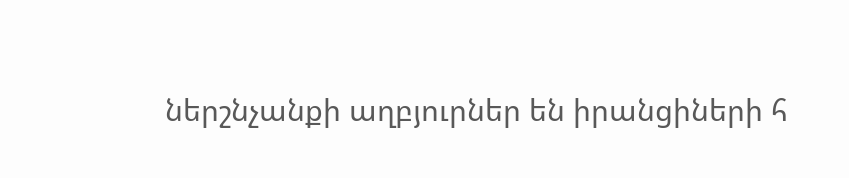ներշնչանքի աղբյուրներ են իրանցիների հ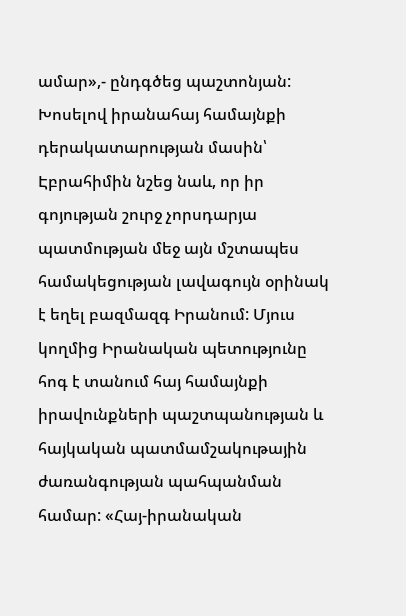ամար»,- ընդգծեց պաշտոնյան:
Խոսելով իրանահայ համայնքի դերակատարության մասին՝ Էբրահիմին նշեց նաև, որ իր գոյության շուրջ չորսդարյա պատմության մեջ այն մշտապես համակեցության լավագույն օրինակ է եղել բազմազգ Իրանում: Մյուս կողմից Իրանական պետությունը հոգ է տանում հայ համայնքի իրավունքների պաշտպանության և հայկական պատմամշակութային ժառանգության պահպանման համար: «Հայ-իրանական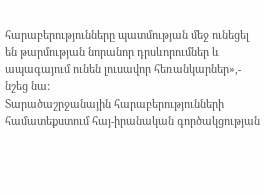հարաբերությունները պատմության մեջ ունեցել են թարմության նորանոր դրսևորումներ և ապագայում ունեն լուսավոր հեռանկարներ»,- նշեց նա:
Տարածաշրջանային հարաբերությունների համատեքստում հայ-իրանական գործակցության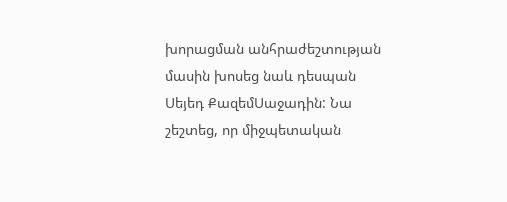խորացման անհրաժեշտության մասին խոսեց նաև դեսպան Սեյեդ ՔազեմՍաջադին: Նա շեշտեց, որ միջպետական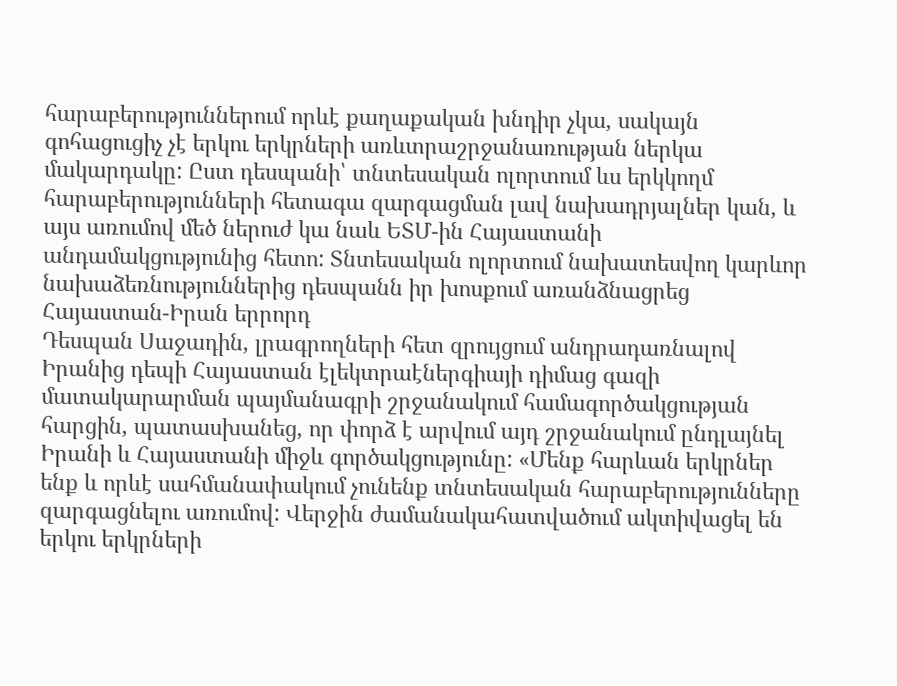հարաբերություններում որևէ քաղաքական խնդիր չկա, սակայն գոհացուցիչ չէ երկու երկրների առևտրաշրջանառության ներկա մակարդակը: Ըստ դեսպանի՝ տնտեսական ոլորտում ևս երկկողմ հարաբերությունների հետագա զարգացման լավ նախադրյալներ կան, և այս առումով մեծ ներուժ կա նաև ԵՏՄ-ին Հայաստանի անդամակցությունից հետո: Տնտեսական ոլորտում նախատեսվող կարևոր նախաձեռնություններից դեսպանն իր խոսքում առանձնացրեց Հայաստան-Իրան երրորդ
Դեսպան Սաջադին, լրագրողների հետ զրույցում անդրադառնալով Իրանից դեպի Հայաստան էլեկտրաէներգիայի դիմաց գազի մատակարարման պայմանագրի շրջանակում համագործակցության հարցին, պատասխանեց, որ փորձ է արվում այդ շրջանակում ընդլայնել Իրանի և Հայաստանի միջև գործակցությունը: «Մենք հարևան երկրներ ենք և որևէ սահմանափակում չունենք տնտեսական հարաբերությունները զարգացնելու առումով: Վերջին ժամանակահատվածում ակտիվացել են երկու երկրների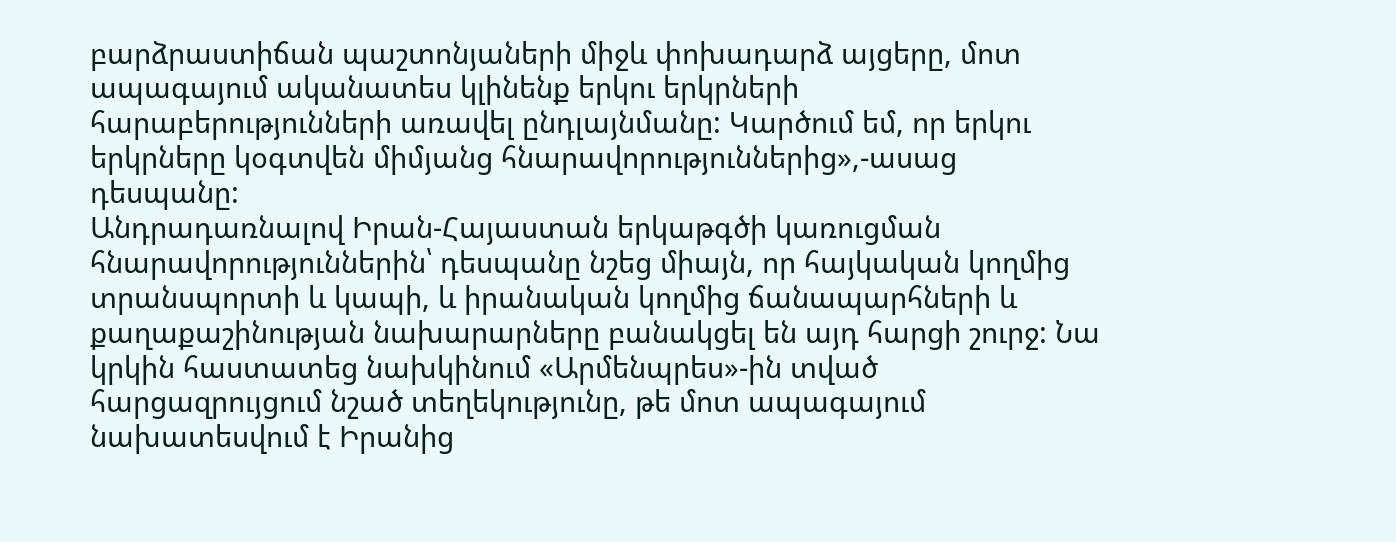բարձրաստիճան պաշտոնյաների միջև փոխադարձ այցերը, մոտ ապագայում ականատես կլինենք երկու երկրների հարաբերությունների առավել ընդլայնմանը: Կարծում եմ, որ երկու երկրները կօգտվեն միմյանց հնարավորություններից»,-ասաց դեսպանը:
Անդրադառնալով Իրան-Հայաստան երկաթգծի կառուցման հնարավորություններին՝ դեսպանը նշեց միայն, որ հայկական կողմից տրանսպորտի և կապի, և իրանական կողմից ճանապարհների և քաղաքաշինության նախարարները բանակցել են այդ հարցի շուրջ: Նա կրկին հաստատեց նախկինում «Արմենպրես»-ին տված հարցազրույցում նշած տեղեկությունը, թե մոտ ապագայում նախատեսվում է Իրանից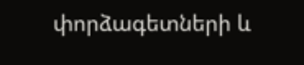փորձագետների և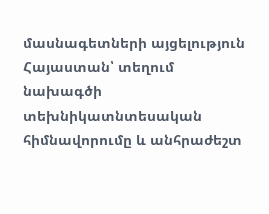մասնագետների այցելություն Հայաստան՝ տեղում նախագծի տեխնիկատնտեսական հիմնավորումը և անհրաժեշտ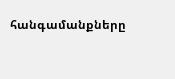հանգամանքները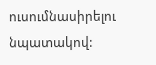ուսումնասիրելու նպատակով: